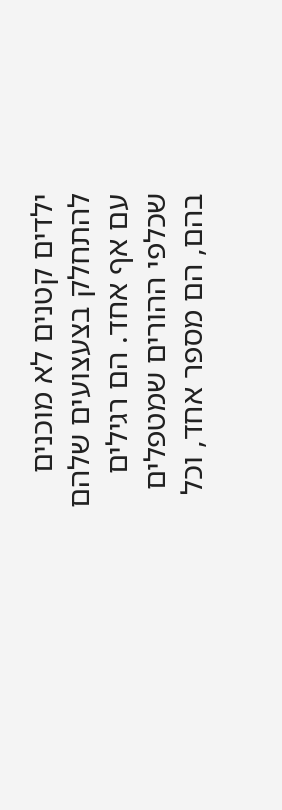ילדים קטנים לא מוכנים להתחלק בצעצועים שלהם עם אף אחד. הם רגילים שכלפי ההורים שמטפלים בהם, הם מספר אחד, וכל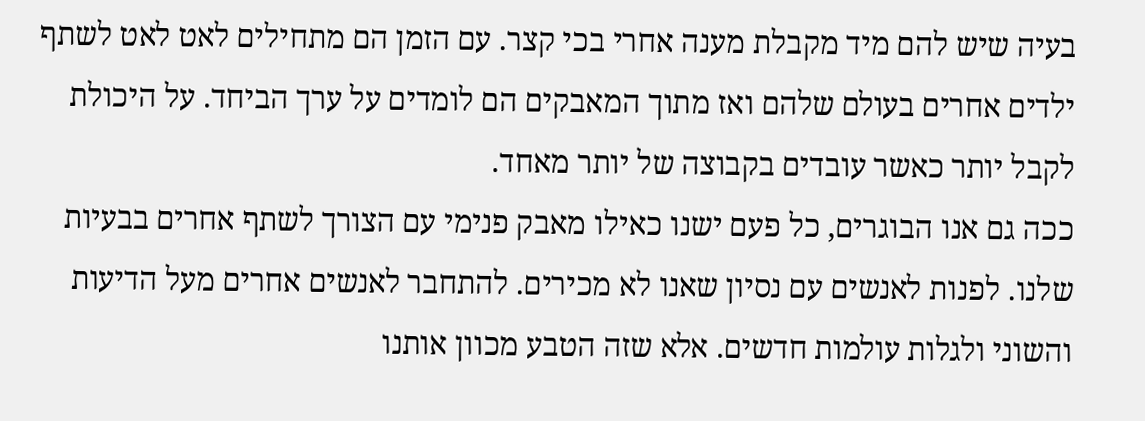בעיה שיש להם מיד מקבלת מענה אחרי בכי קצר. עם הזמן הם מתחילים לאט לאט לשתף ילדים אחרים בעולם שלהם ואז מתוך המאבקים הם לומדים על ערך הביחד. על היכולת לקבל יותר כאשר עובדים בקבוצה של יותר מאחד.
ככה גם אנו הבוגרים, כל פעם ישנו כאילו מאבק פנימי עם הצורך לשתף אחרים בבעיות שלנו. לפנות לאנשים עם נסיון שאנו לא מכירים. להתחבר לאנשים אחרים מעל הדיעות והשוני ולגלות עולמות חדשים. אלא שזה הטבע מכוון אותנו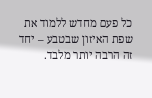כל פעם מחדש ללמוד את שפת האיזון שבטבע – יחד זה הרבה יותר מלבד.